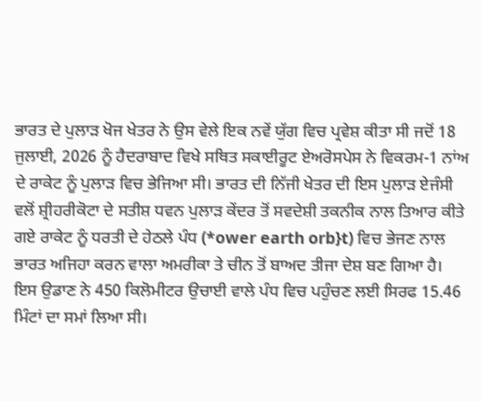ਭਾਰਤ ਦੇ ਪੁਲਾੜ ਖੋਜ ਖੇਤਰ ਨੇ ਉਸ ਵੇਲੇ ਇਕ ਨਵੇਂ ਯੁੱਗ ਵਿਚ ਪ੍ਰਵੇਸ਼ ਕੀਤਾ ਸੀ ਜਦੋਂ 18 ਜੁਲਾਈ, 2026 ਨੂੰ ਹੈਦਰਾਬਾਦ ਵਿਖੇ ਸਥਿਤ ਸਕਾਈਰੂਟ ਏਅਰੋਸਪੇਸ ਨੇ ਵਿਕਰਮ-1 ਨਾਂਅ ਦੇ ਰਾਕੇਟ ਨੂੰ ਪੁਲਾੜ ਵਿਚ ਭੇਜਿਆ ਸੀ। ਭਾਰਤ ਦੀ ਨਿੱਜੀ ਖੇਤਰ ਦੀ ਇਸ ਪੁਲਾੜ ਏਜੰਸੀ ਵਲੋਂ ਸ਼੍ਰੀਹਰੀਕੋਟਾ ਦੇ ਸਤੀਸ਼ ਧਵਨ ਪੁਲਾੜ ਕੇਂਦਰ ਤੋਂ ਸਵਦੇਸ਼ੀ ਤਕਨੀਕ ਨਾਲ ਤਿਆਰ ਕੀਤੇ ਗਏ ਰਾਕੇਟ ਨੂੰ ਧਰਤੀ ਦੇ ਹੇਠਲੇ ਪੰਧ (*ower earth orb}t) ਵਿਚ ਭੇਜਣ ਨਾਲ ਭਾਰਤ ਅਜਿਹਾ ਕਰਨ ਵਾਲਾ ਅਮਰੀਕਾ ਤੇ ਚੀਨ ਤੋਂ ਬਾਅਦ ਤੀਜਾ ਦੇਸ਼ ਬਣ ਗਿਆ ਹੈ। ਇਸ ਉਡਾਣ ਨੇ 450 ਕਿਲੋਮੀਟਰ ਉਚਾਈ ਵਾਲੇ ਪੰਧ ਵਿਚ ਪਹੁੰਚਣ ਲਈ ਸਿਰਫ 15.46 ਮਿੰਟਾਂ ਦਾ ਸਮਾਂ ਲਿਆ ਸੀ।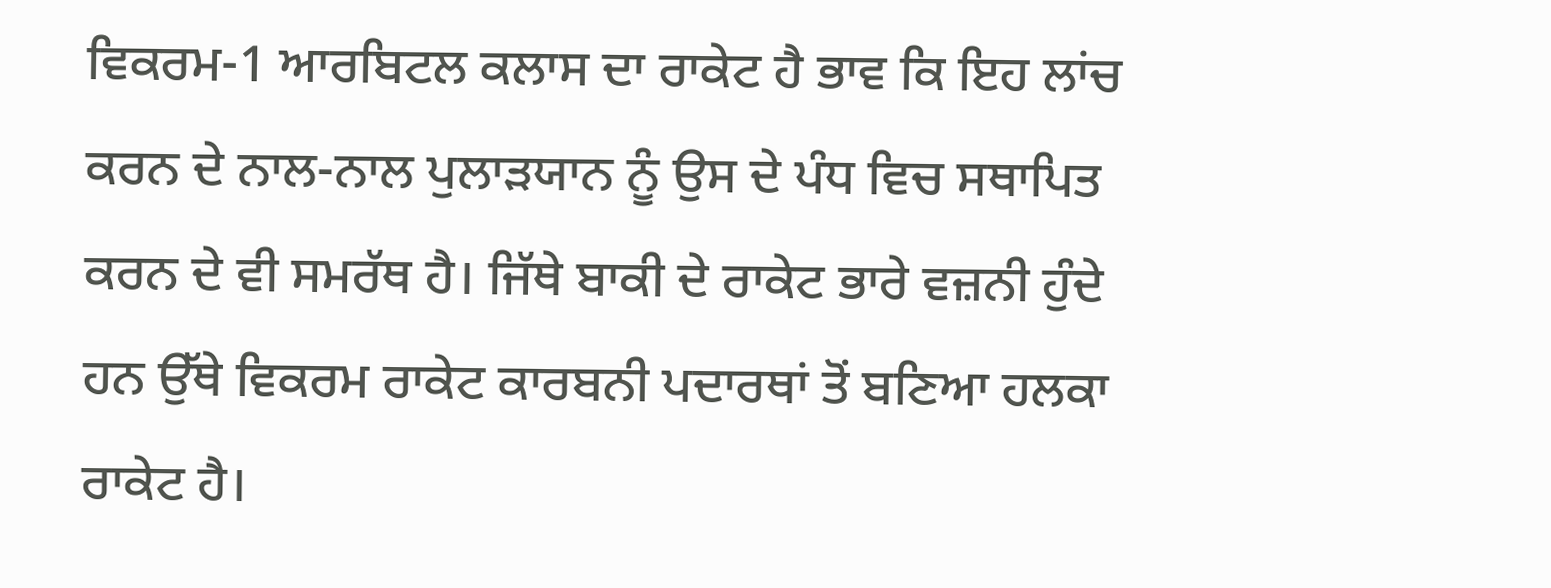ਵਿਕਰਮ-1 ਆਰਬਿਟਲ ਕਲਾਸ ਦਾ ਰਾਕੇਟ ਹੈ ਭਾਵ ਕਿ ਇਹ ਲਾਂਚ ਕਰਨ ਦੇ ਨਾਲ-ਨਾਲ ਪੁਲਾੜਯਾਨ ਨੂੰ ਉਸ ਦੇ ਪੰਧ ਵਿਚ ਸਥਾਪਿਤ ਕਰਨ ਦੇ ਵੀ ਸਮਰੱਥ ਹੈ। ਜਿੱਥੇ ਬਾਕੀ ਦੇ ਰਾਕੇਟ ਭਾਰੇ ਵਜ਼ਨੀ ਹੁੰਦੇ ਹਨ ਉੱਥੇ ਵਿਕਰਮ ਰਾਕੇਟ ਕਾਰਬਨੀ ਪਦਾਰਥਾਂ ਤੋਂ ਬਣਿਆ ਹਲਕਾ ਰਾਕੇਟ ਹੈ।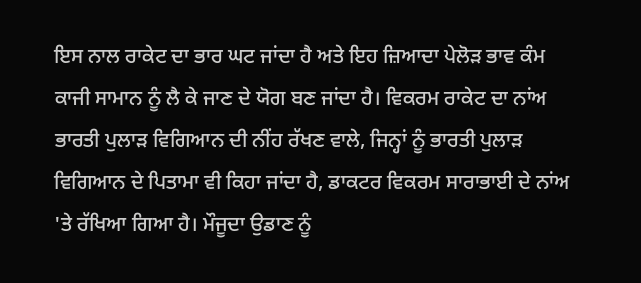ਇਸ ਨਾਲ ਰਾਕੇਟ ਦਾ ਭਾਰ ਘਟ ਜਾਂਦਾ ਹੈ ਅਤੇ ਇਹ ਜ਼ਿਆਦਾ ਪੇਲੋੜ ਭਾਵ ਕੰਮ ਕਾਜੀ ਸਾਮਾਨ ਨੂੰ ਲੈ ਕੇ ਜਾਣ ਦੇ ਯੋਗ ਬਣ ਜਾਂਦਾ ਹੈ। ਵਿਕਰਮ ਰਾਕੇਟ ਦਾ ਨਾਂਅ ਭਾਰਤੀ ਪੁਲਾੜ ਵਿਗਿਆਨ ਦੀ ਨੀਂਹ ਰੱਖਣ ਵਾਲੇ, ਜਿਨ੍ਹਾਂ ਨੂੰ ਭਾਰਤੀ ਪੁਲਾੜ ਵਿਗਿਆਨ ਦੇ ਪਿਤਾਮਾ ਵੀ ਕਿਹਾ ਜਾਂਦਾ ਹੈ, ਡਾਕਟਰ ਵਿਕਰਮ ਸਾਰਾਭਾਈ ਦੇ ਨਾਂਅ 'ਤੇ ਰੱਖਿਆ ਗਿਆ ਹੈ। ਮੌਜੂਦਾ ਉਡਾਣ ਨੂੰ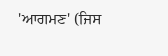'ਆਗਮਣ' (ਜਿਸ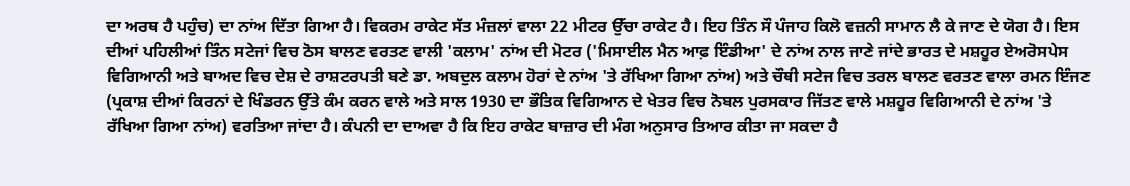ਦਾ ਅਰਥ ਹੈ ਪਹੁੰਚ) ਦਾ ਨਾਂਅ ਦਿੱਤਾ ਗਿਆ ਹੈ। ਵਿਕਰਮ ਰਾਕੇਟ ਸੱਤ ਮੰਜ਼ਲਾਂ ਵਾਲਾ 22 ਮੀਟਰ ਉੱਚਾ ਰਾਕੇਟ ਹੈ। ਇਹ ਤਿੰਨ ਸੌ ਪੰਜਾਹ ਕਿਲੋ ਵਜ਼ਨੀ ਸਾਮਾਨ ਲੈ ਕੇ ਜਾਣ ਦੇ ਯੋਗ ਹੈ। ਇਸ ਦੀਆਂ ਪਹਿਲੀਆਂ ਤਿੰਨ ਸਟੇਜਾਂ ਵਿਚ ਠੋਸ ਬਾਲਣ ਵਰਤਣ ਵਾਲੀ 'ਕਲਾਮ' ਨਾਂਅ ਦੀ ਮੋਟਰ ('ਮਿਸਾਈਲ ਮੈਨ ਆਫ਼ ਇੰਡੀਆ' ਦੇ ਨਾਂਅ ਨਾਲ ਜਾਣੇ ਜਾਂਦੇ ਭਾਰਤ ਦੇ ਮਸ਼ਹੂਰ ਏਅਰੋਸਪੇਸ ਵਿਗਿਆਨੀ ਅਤੇ ਬਾਅਦ ਵਿਚ ਦੇਸ਼ ਦੇ ਰਾਸ਼ਟਰਪਤੀ ਬਣੇ ਡਾ. ਅਬਦੁਲ ਕਲਾਮ ਹੋਰਾਂ ਦੇ ਨਾਂਅ 'ਤੇ ਰੱਖਿਆ ਗਿਆ ਨਾਂਅ) ਅਤੇ ਚੌਥੀ ਸਟੇਜ ਵਿਚ ਤਰਲ ਬਾਲਣ ਵਰਤਣ ਵਾਲਾ ਰਮਨ ਇੰਜਣ (ਪ੍ਰਕਾਸ਼ ਦੀਆਂ ਕਿਰਨਾਂ ਦੇ ਖਿੰਡਰਨ ਉੱਤੇ ਕੰਮ ਕਰਨ ਵਾਲੇ ਅਤੇ ਸਾਲ 1930 ਦਾ ਭੌਤਿਕ ਵਿਗਿਆਨ ਦੇ ਖੇਤਰ ਵਿਚ ਨੋਬਲ ਪੁਰਸਕਾਰ ਜਿੱਤਣ ਵਾਲੇ ਮਸ਼ਹੂਰ ਵਿਗਿਆਨੀ ਦੇ ਨਾਂਅ 'ਤੇ ਰੱਖਿਆ ਗਿਆ ਨਾਂਅ) ਵਰਤਿਆ ਜਾਂਦਾ ਹੈ। ਕੰਪਨੀ ਦਾ ਦਾਅਵਾ ਹੈ ਕਿ ਇਹ ਰਾਕੇਟ ਬਾਜ਼ਾਰ ਦੀ ਮੰਗ ਅਨੁਸਾਰ ਤਿਆਰ ਕੀਤਾ ਜਾ ਸਕਦਾ ਹੈ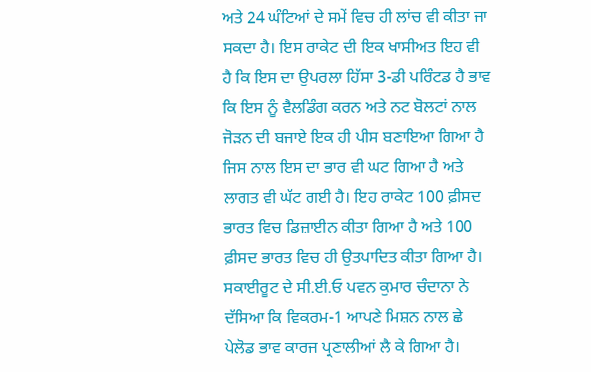ਅਤੇ 24 ਘੰਟਿਆਂ ਦੇ ਸਮੇਂ ਵਿਚ ਹੀ ਲਾਂਚ ਵੀ ਕੀਤਾ ਜਾ ਸਕਦਾ ਹੈ। ਇਸ ਰਾਕੇਟ ਦੀ ਇਕ ਖਾਸੀਅਤ ਇਹ ਵੀ ਹੈ ਕਿ ਇਸ ਦਾ ਉਪਰਲਾ ਹਿੱਸਾ 3-ਡੀ ਪਰਿੰਟਡ ਹੈ ਭਾਵ ਕਿ ਇਸ ਨੂੰ ਵੈਲਡਿੰਗ ਕਰਨ ਅਤੇ ਨਟ ਬੋਲਟਾਂ ਨਾਲ ਜੋੜਨ ਦੀ ਬਜਾਏ ਇਕ ਹੀ ਪੀਸ ਬਣਾਇਆ ਗਿਆ ਹੈ ਜਿਸ ਨਾਲ ਇਸ ਦਾ ਭਾਰ ਵੀ ਘਟ ਗਿਆ ਹੈ ਅਤੇ ਲਾਗਤ ਵੀ ਘੱਟ ਗਈ ਹੈ। ਇਹ ਰਾਕੇਟ 100 ਫ਼ੀਸਦ ਭਾਰਤ ਵਿਚ ਡਿਜ਼ਾਈਨ ਕੀਤਾ ਗਿਆ ਹੈ ਅਤੇ 100 ਫ਼ੀਸਦ ਭਾਰਤ ਵਿਚ ਹੀ ਉਤਪਾਦਿਤ ਕੀਤਾ ਗਿਆ ਹੈ। ਸਕਾਈਰੂਟ ਦੇ ਸੀ.ਈ.ਓ ਪਵਨ ਕੁਮਾਰ ਚੰਦਾਨਾ ਨੇ ਦੱਸਿਆ ਕਿ ਵਿਕਰਮ-1 ਆਪਣੇ ਮਿਸ਼ਨ ਨਾਲ ਛੇ ਪੇਲੋਡ ਭਾਵ ਕਾਰਜ ਪ੍ਰਣਾਲੀਆਂ ਲੈ ਕੇ ਗਿਆ ਹੈ।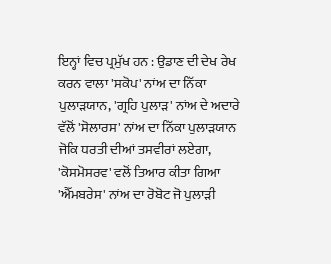ਇਨ੍ਹਾਂ ਵਿਚ ਪ੍ਰਮੁੱਖ ਹਨ : ਉਡਾਣ ਦੀ ਦੇਖ ਰੇਖ ਕਰਨ ਵਾਲਾ 'ਸਕੋਪ' ਨਾਂਅ ਦਾ ਨਿੱਕਾ ਪੁਲਾੜਯਾਨ, 'ਗ੍ਰਹਿ ਪੁਲਾੜ' ਨਾਂਅ ਦੇ ਅਦਾਰੇ ਵੱਲੋਂ 'ਸੋਲਾਰਸ' ਨਾਂਅ ਦਾ ਨਿੱਕਾ ਪੁਲਾੜਯਾਨ ਜੋਕਿ ਧਰਤੀ ਦੀਆਂ ਤਸਵੀਰਾਂ ਲਏਗਾ, 'ਕੋਸਮੋਸਰਵ' ਵਲੋਂ ਤਿਆਰ ਕੀਤਾ ਗਿਆ 'ਐੱਮਬਰੇਸ' ਨਾਂਅ ਦਾ ਰੋਬੋਟ ਜੋ ਪੁਲਾੜੀ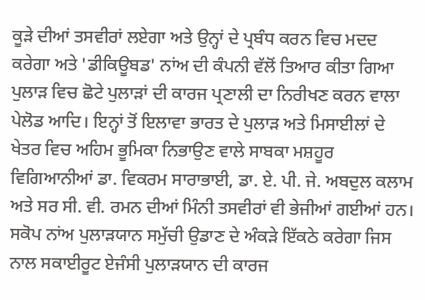ਕੂੜੇ ਦੀਆਂ ਤਸਵੀਰਾਂ ਲਏਗਾ ਅਤੇ ਉਨ੍ਹਾਂ ਦੇ ਪ੍ਰਬੰਧ ਕਰਨ ਵਿਚ ਮਦਦ ਕਰੇਗਾ ਅਤੇ 'ਡੀਕਿਊਬਡ' ਨਾਂਅ ਦੀ ਕੰਪਨੀ ਵੱਲੋਂ ਤਿਆਰ ਕੀਤਾ ਗਿਆ ਪੁਲਾੜ ਵਿਚ ਛੋਟੇ ਪੁਲਾੜਾਂ ਦੀ ਕਾਰਜ ਪ੍ਰਣਾਲੀ ਦਾ ਨਿਰੀਖਣ ਕਰਨ ਵਾਲਾ ਪੇਲੋਡ ਆਦਿ। ਇਨ੍ਹਾਂ ਤੋਂ ਇਲਾਵਾ ਭਾਰਤ ਦੇ ਪੁਲਾੜ ਅਤੇ ਮਿਸਾਈਲਾਂ ਦੇ ਖੇਤਰ ਵਿਚ ਅਹਿਮ ਭੂਮਿਕਾ ਨਿਭਾਉਣ ਵਾਲੇ ਸਾਬਕਾ ਮਸ਼ਹੂਰ ਵਿਗਿਆਨੀਆਂ ਡਾ. ਵਿਕਰਮ ਸਾਰਾਭਾਈ, ਡਾ. ਏ. ਪੀ. ਜੇ. ਅਬਦੁਲ ਕਲਾਮ ਅਤੇ ਸਰ ਸੀ. ਵੀ. ਰਮਨ ਦੀਆਂ ਮਿੰਨੀ ਤਸਵੀਰਾਂ ਵੀ ਭੇਜੀਆਂ ਗਈਆਂ ਹਨ। ਸਕੋਪ ਨਾਂਅ ਪੁਲਾੜਯਾਨ ਸਮੁੱਚੀ ਉਡਾਣ ਦੇ ਅੰਕੜੇ ਇੱਕਠੇ ਕਰੇਗਾ ਜਿਸ ਨਾਲ ਸਕਾਈਰੂਟ ਏਜੰਸੀ ਪੁਲਾੜਯਾਨ ਦੀ ਕਾਰਜ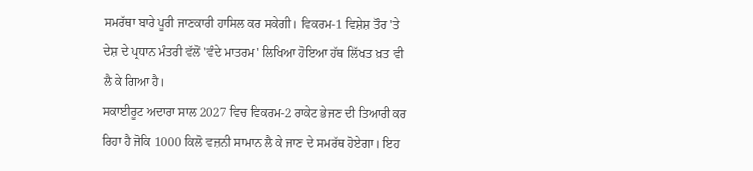ਸਮਰੱਥਾ ਬਾਰੇ ਪੂਰੀ ਜਾਣਕਾਰੀ ਹਾਸਿਲ ਕਰ ਸਕੇਗੀ। ਵਿਕਰਮ-1 ਵਿਸ਼ੇਸ਼ ਤੌਰ 'ਤੇ ਦੇਸ਼ ਦੇ ਪ੍ਰਧਾਨ ਮੰਤਰੀ ਵੱਲੋਂ 'ਵੰਦੇ ਮਾਤਰਮ' ਲਿਖਿਆ ਹੋਇਆ ਹੱਥ ਲਿੱਖਤ ਖ਼ਤ ਵੀ ਲੈ ਕੇ ਗਿਆ ਹੈ।
ਸਕਾਈਰੂਟ ਅਦਾਰਾ ਸਾਲ 2027 ਵਿਚ ਵਿਕਰਮ-2 ਰਾਕੇਟ ਭੇਜਣ ਦੀ ਤਿਆਰੀ ਕਰ ਰਿਹਾ ਹੈ ਜੋਕਿ 1000 ਕਿਲੋ ਵਜ਼ਨੀ ਸਾਮਾਨ ਲੈ ਕੇ ਜਾਣ ਦੇ ਸਮਰੱਥ ਹੋਏਗਾ। ਇਹ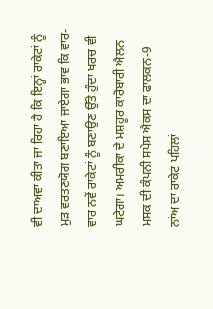ਵੀ ਦਾਅਵਾ ਕੀਤਾ ਜਾ ਰਿਹਾ ਹੈ ਕਿ ਇਨ੍ਹਾਂ ਰਾਕੇਟਾਂ ਨੂੰ ਮੁੜ ਵਰਤਣਯੋਗ ਬਣਾਇਆ ਜਾਏਗਾ ਭਾਵ ਕਿ ਵਾਰ-ਵਾਰ ਨਵੇਂ ਰਾਕੇਟਾਂ ਨੂੰ ਬਣਾਉਣ ਉੱਤੇ ਹੁੰਦਾ ਖਰਚ ਵੀ ਘਟੇਗਾ। ਅਮਰੀਕਾ ਦੇ ਮਸ਼ਹੂਰ ਕਾਰੋਬਾਰੀ ਐਲਨ ਮਸਕ ਦੀ ਕੰਪਨੀ ਸਪੇਸ ਐਕਸ ਦਾ ਫਾਲਕਨ-9 ਨਾਂਅ ਦਾ ਰਾਕੇਟ ਪਹਿਲਾਂ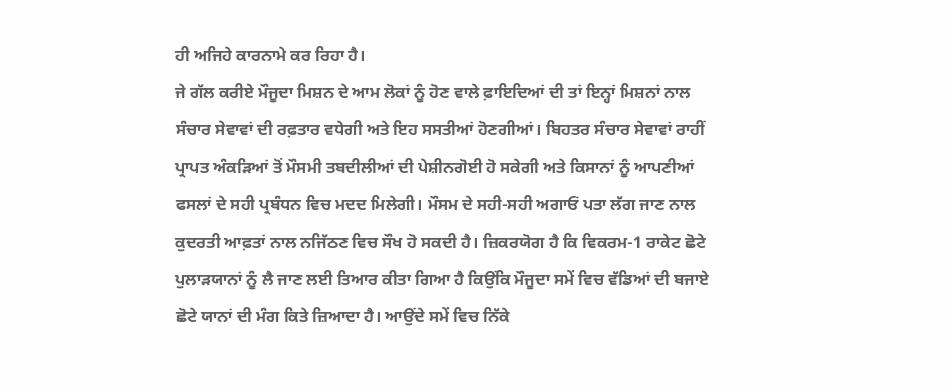ਹੀ ਅਜਿਹੇ ਕਾਰਨਾਮੇ ਕਰ ਰਿਹਾ ਹੈ।
ਜੇ ਗੱਲ ਕਰੀਏ ਮੌਜੂਦਾ ਮਿਸ਼ਨ ਦੇ ਆਮ ਲੋਕਾਂ ਨੂੰ ਹੋਣ ਵਾਲੇ ਫ਼ਾਇਦਿਆਂ ਦੀ ਤਾਂ ਇਨ੍ਹਾਂ ਮਿਸ਼ਨਾਂ ਨਾਲ ਸੰਚਾਰ ਸੇਵਾਵਾਂ ਦੀ ਰਫ਼ਤਾਰ ਵਧੇਗੀ ਅਤੇ ਇਹ ਸਸਤੀਆਂ ਹੋਣਗੀਆਂ। ਬਿਹਤਰ ਸੰਚਾਰ ਸੇਵਾਵਾਂ ਰਾਹੀਂ ਪ੍ਰਾਪਤ ਅੰਕੜਿਆਂ ਤੋਂ ਮੌਸਮੀ ਤਬਦੀਲੀਆਂ ਦੀ ਪੇਸ਼ੀਨਗੋਈ ਹੋ ਸਕੇਗੀ ਅਤੇ ਕਿਸਾਨਾਂ ਨੂੰ ਆਪਣੀਆਂ ਫਸਲਾਂ ਦੇ ਸਹੀ ਪ੍ਰਬੰਧਨ ਵਿਚ ਮਦਦ ਮਿਲੇਗੀ। ਮੌਸਮ ਦੇ ਸਹੀ-ਸਹੀ ਅਗਾਓਂ ਪਤਾ ਲੱਗ ਜਾਣ ਨਾਲ ਕੁਦਰਤੀ ਆਫ਼ਤਾਂ ਨਾਲ ਨਜਿੱਠਣ ਵਿਚ ਸੌਖ ਹੋ ਸਕਦੀ ਹੈ। ਜ਼ਿਕਰਯੋਗ ਹੈ ਕਿ ਵਿਕਰਮ-1 ਰਾਕੇਟ ਛੋਟੇ ਪੁਲਾੜਯਾਨਾਂ ਨੂੰ ਲੈ ਜਾਣ ਲਈ ਤਿਆਰ ਕੀਤਾ ਗਿਆ ਹੈ ਕਿਉਂਕਿ ਮੌਜੂਦਾ ਸਮੇਂ ਵਿਚ ਵੱਡਿਆਂ ਦੀ ਬਜਾਏ ਛੋਟੇ ਯਾਨਾਂ ਦੀ ਮੰਗ ਕਿਤੇ ਜ਼ਿਆਦਾ ਹੈ। ਆਉਂਦੇ ਸਮੇਂ ਵਿਚ ਨਿੱਕੇ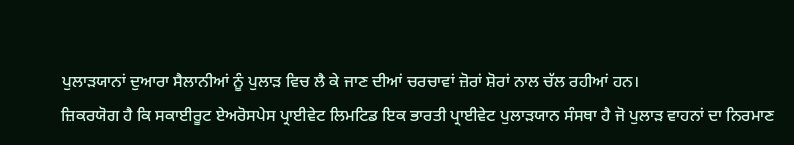ਪੁਲਾੜਯਾਨਾਂ ਦੁਆਰਾ ਸੈਲਾਨੀਆਂ ਨੂੰ ਪੁਲਾੜ ਵਿਚ ਲੈ ਕੇ ਜਾਣ ਦੀਆਂ ਚਰਚਾਵਾਂ ਜ਼ੋਰਾਂ ਸ਼ੋਰਾਂ ਨਾਲ ਚੱਲ ਰਹੀਆਂ ਹਨ।
ਜ਼ਿਕਰਯੋਗ ਹੈ ਕਿ ਸਕਾਈਰੂਟ ਏਅਰੋਸਪੇਸ ਪ੍ਰਾਈਵੇਟ ਲਿਮਟਿਡ ਇਕ ਭਾਰਤੀ ਪ੍ਰਾਈਵੇਟ ਪੁਲਾੜਯਾਨ ਸੰਸਥਾ ਹੈ ਜੋ ਪੁਲਾੜ ਵਾਹਨਾਂ ਦਾ ਨਿਰਮਾਣ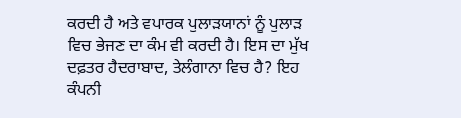ਕਰਦੀ ਹੈ ਅਤੇ ਵਪਾਰਕ ਪੁਲਾੜਯਾਨਾਂ ਨੂੰ ਪੁਲਾੜ ਵਿਚ ਭੇਜਣ ਦਾ ਕੰਮ ਵੀ ਕਰਦੀ ਹੈ। ਇਸ ਦਾ ਮੁੱਖ ਦਫ਼ਤਰ ਹੈਦਰਾਬਾਦ, ਤੇਲੰਗਾਨਾ ਵਿਚ ਹੈ? ਇਹ ਕੰਪਨੀ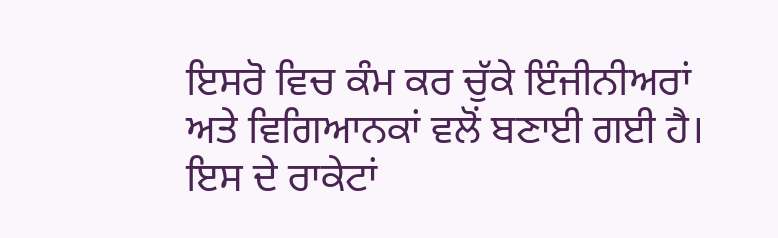ਇਸਰੋ ਵਿਚ ਕੰਮ ਕਰ ਚੁੱਕੇ ਇੰਜੀਨੀਅਰਾਂ ਅਤੇ ਵਿਗਿਆਨਕਾਂ ਵਲੋਂ ਬਣਾਈ ਗਈ ਹੈ। ਇਸ ਦੇ ਰਾਕੇਟਾਂ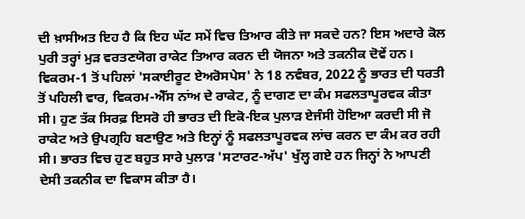ਦੀ ਖ਼ਾਸੀਅਤ ਇਹ ਹੈ ਕਿ ਇਹ ਘੱਟ ਸਮੇਂ ਵਿਚ ਤਿਆਰ ਕੀਤੇ ਜਾ ਸਕਦੇ ਹਨ? ਇਸ ਅਦਾਰੇ ਕੋਲ ਪੁਰੀ ਤਰ੍ਹਾਂ ਮੁੜ ਵਰਤਣਯੋਗ ਰਾਕੇਟ ਤਿਆਰ ਕਰਨ ਦੀ ਯੋਜਨਾ ਅਤੇ ਤਕਨੀਕ ਦੋਵੇਂ ਹਨ। ਵਿਕਰਮ-1 ਤੋਂ ਪਹਿਲਾਂ 'ਸਕਾਈਰੂਟ ਏਅਰੋਸਪੇਸ' ਨੇ 18 ਨਵੰਬਰ, 2022 ਨੂੰ ਭਾਰਤ ਦੀ ਧਰਤੀ ਤੋਂ ਪਹਿਲੀ ਵਾਰ, ਵਿਕਰਮ-ਐੱਸ ਨਾਂਅ ਦੇ ਰਾਕੇਟ, ਨੂੰ ਦਾਗਣ ਦਾ ਕੰਮ ਸਫਲਤਾਪੂਰਵਕ ਕੀਤਾ ਸੀ। ਹੁਣ ਤੱਕ ਸਿਰਫ਼ ਇਸਰੋ ਹੀ ਭਾਰਤ ਦੀ ਇਕੋ-ਇਕ ਪੁਲਾੜ ਏਜੰਸੀ ਹੋਇਆ ਕਰਦੀ ਸੀ ਜੋ ਰਾਕੇਟ ਅਤੇ ਉਪਗ੍ਰਹਿ ਬਣਾਉਣ ਅਤੇ ਇਨ੍ਹਾਂ ਨੂੰ ਸਫਲਤਾਪੂਰਵਕ ਲਾਂਚ ਕਰਨ ਦਾ ਕੰਮ ਕਰ ਰਹੀ ਸੀ। ਭਾਰਤ ਵਿਚ ਹੁਣ ਬਹੁਤ ਸਾਰੇ ਪੁਲਾੜ 'ਸਟਾਰਟ-ਅੱਪ' ਖੁੱਲ੍ਹ ਗਏ ਹਨ ਜਿਨ੍ਹਾਂ ਨੇ ਆਪਣੀ ਦੇਸੀ ਤਕਨੀਕ ਦਾ ਵਿਕਾਸ ਕੀਤਾ ਹੈ।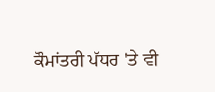ਕੌਮਾਂਤਰੀ ਪੱਧਰ 'ਤੇ ਵੀ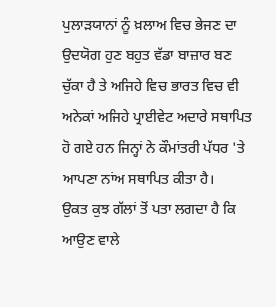ਪੁਲਾੜਯਾਨਾਂ ਨੂੰ ਖ਼ਲਾਅ ਵਿਚ ਭੇਜਣ ਦਾ ਉਦਯੋਗ ਹੁਣ ਬਹੁਤ ਵੱਡਾ ਬਾਜ਼ਾਰ ਬਣ ਚੁੱਕਾ ਹੈ ਤੇ ਅਜਿਹੇ ਵਿਚ ਭਾਰਤ ਵਿਚ ਵੀ ਅਨੇਕਾਂ ਅਜਿਹੇ ਪ੍ਰਾਈਵੇਟ ਅਦਾਰੇ ਸਥਾਪਿਤ ਹੋ ਗਏ ਹਨ ਜਿਨ੍ਹਾਂ ਨੇ ਕੌਮਾਂਤਰੀ ਪੱਧਰ 'ਤੇ ਆਪਣਾ ਨਾਂਅ ਸਥਾਪਿਤ ਕੀਤਾ ਹੈ।
ਉਕਤ ਕੁਝ ਗੱਲਾਂ ਤੋਂ ਪਤਾ ਲਗਦਾ ਹੈ ਕਿ ਆਉਣ ਵਾਲੇ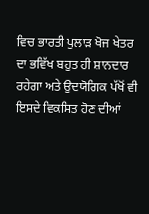ਵਿਚ ਭਾਰਤੀ ਪੁਲਾੜ ਖੋਜ ਖੇਤਰ ਦਾ ਭਵਿੱਖ ਬਹੁਤ ਹੀ ਸ਼ਾਨਦਾਰ ਰਹੇਗਾ ਅਤੇ ਉਦਯੋਗਿਕ ਪੱਖੋਂ ਵੀ ਇਸਦੇ ਵਿਕਸਿਤ ਹੋਣ ਦੀਆਂ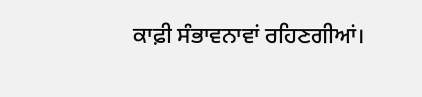ਕਾਫ਼ੀ ਸੰਭਾਵਨਾਵਾਂ ਰਹਿਣਗੀਆਂ।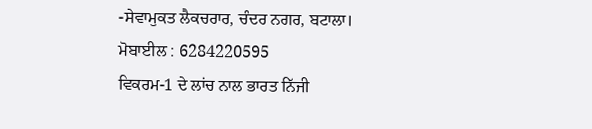-ਸੇਵਾਮੁਕਤ ਲੈਕਚਰਾਰ, ਚੰਦਰ ਨਗਰ, ਬਟਾਲਾ।
ਮੋਬਾਈਲ : 6284220595
ਵਿਕਰਮ-1 ਦੇ ਲਾਂਚ ਨਾਲ ਭਾਰਤ ਨਿੱਜੀ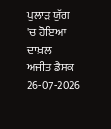ਪੁਲਾੜ ਯੁੱਗ 'ਚ ਹੋਇਆ ਦਾਖ਼ਲ
ਅਜੀਤ ਡੈਸਕ
26-07-2026